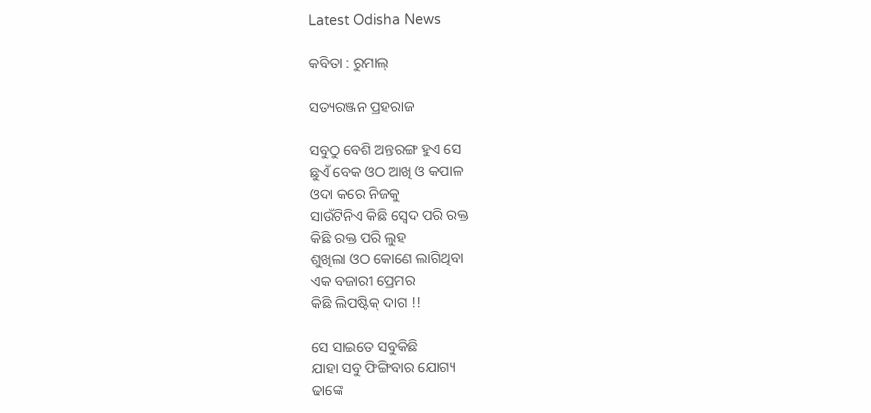Latest Odisha News

କବିତା : ରୁମାଲ୍

ସତ୍ୟରଞ୍ଜନ ପ୍ରହରାଜ

ସବୁଠୁ ବେଶି ଅନ୍ତରଙ୍ଗ ହୁଏ ସେ
ଛୁଏଁ ବେକ ଓଠ ଆଖି ଓ କପାଳ
ଓଦା କରେ ନିଜକୁ
ସାଉଁଟିନିଏ କିଛି ସ୍ୱେଦ ପରି ରକ୍ତ
କିଛି ରକ୍ତ ପରି ଲୁହ
ଶୁଖିଲା ଓଠ କୋଣେ ଲାଗିଥିବା
ଏକ ବଜାରୀ ପ୍ରେମର
କିଛି ଲିପଷ୍ଟିକ୍ ଦାଗ !!

ସେ ସାଇତେ ସବୁକିଛି
ଯାହା ସବୁ ଫିଙ୍ଗିବାର ଯୋଗ୍ୟ
ଢାଙ୍କେ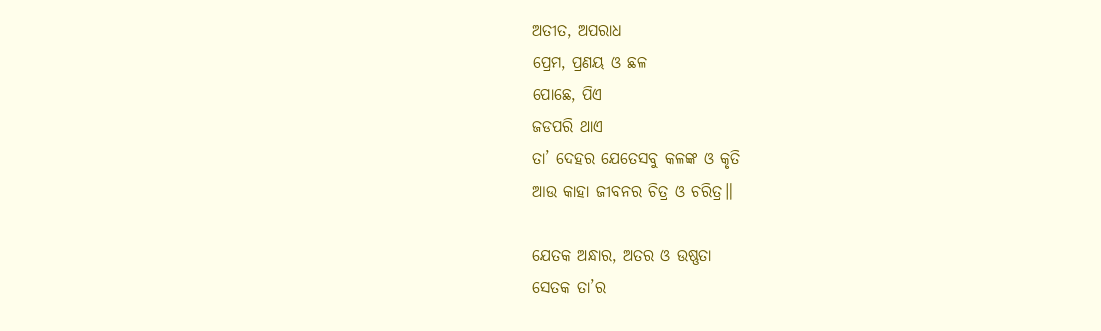ଅତୀତ, ଅପରାଧ
ପ୍ରେମ, ପ୍ରଣୟ ଓ ଛଳ
ପୋଛେ, ପିଏ
ଜଡପରି ଥାଏ
ତା’ ଦେହର ଯେତେସବୁ କଳଙ୍କ ଓ କୃତି
ଆଉ କାହା ଜୀବନର ଚିତ୍ର ଓ ଚରିତ୍ର॥

ଯେତକ ଅନ୍ଧାର, ଅତର ଓ ଉଷ୍ଣତା
ସେତକ ତା’ର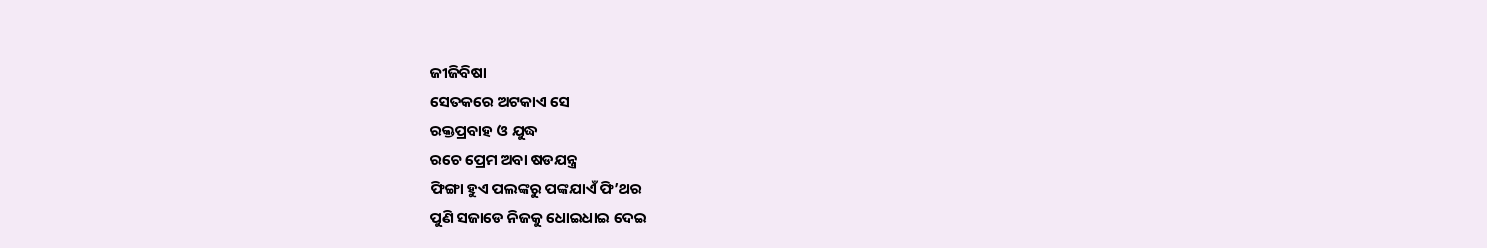ଜୀଜିବିଷା
ସେତକରେ ଅଟକାଏ ସେ
ରକ୍ତପ୍ରବାହ ଓ ଯୁଦ୍ଧ
ରଚେ ପ୍ରେମ ଅବା ଷଡଯନ୍ତ୍ର
ଫିଙ୍ଗା ହୁଏ ପଲଙ୍କରୁ ପଙ୍କଯାଏଁ ଫି’ଥର
ପୁଣି ସଜାଡେ ନିଜକୁ ଧୋଇଧାଇ ଦେଇ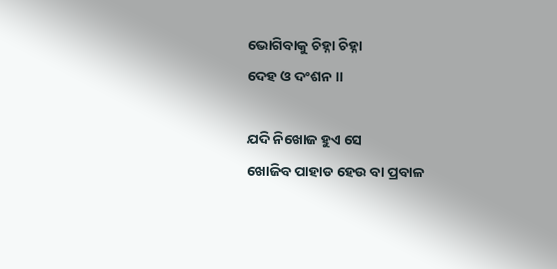ଭୋଗିବାକୁ ଚିହ୍ନା ଚିହ୍ନା
ଦେହ ଓ ଦଂଶନ ॥

ଯଦି ନିଖୋଜ ହୁଏ ସେ
ଖୋଜିବ ପାହାଡ ହେଉ ବା ପ୍ରବାଳ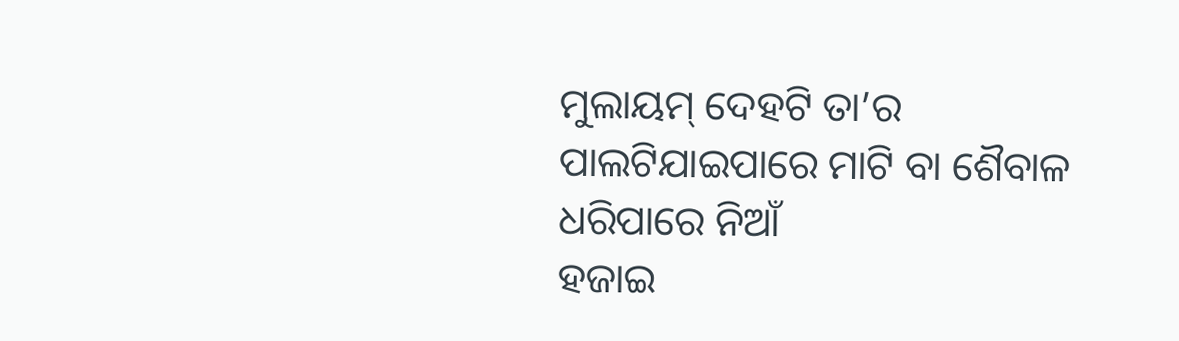ମୁଲାୟମ୍ ଦେହଟି ତା’ର
ପାଲଟିଯାଇପାରେ ମାଟି ବା ଶୈବାଳ
ଧରିପାରେ ନିଆଁ
ହଜାଇ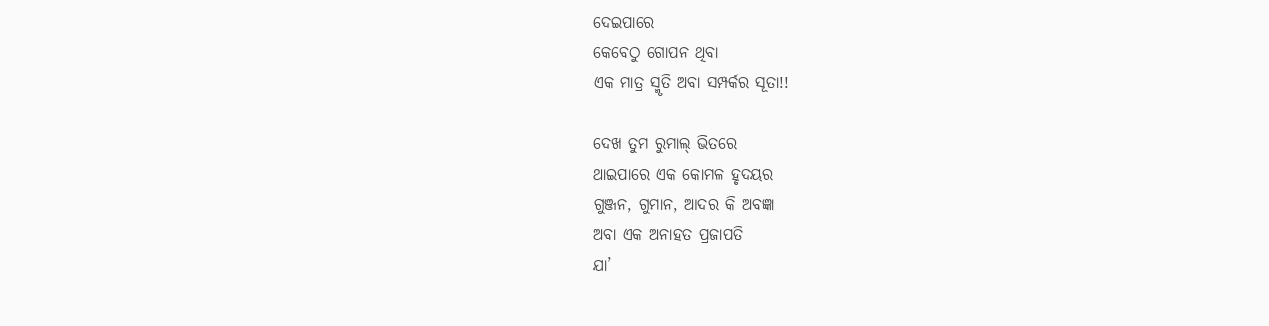ଦେଇପାରେ
କେବେଠୁ ଗୋପନ ଥିବା
ଏକ ମାତ୍ର ସ୍ମୃତି ଅବା ସମ୍ପର୍କର ସୂତା!!

ଦେଖ ତୁମ ରୁମାଲ୍ ଭିତରେ
ଥାଇପାରେ ଏକ କୋମଳ ହୃଦୟର
ଗୁଞ୍ଜନ, ଗୁମାନ, ଆଦର କି ଅବଜ୍ଞା
ଅବା ଏକ ଅନାହତ ପ୍ରଜାପତି
ଯା’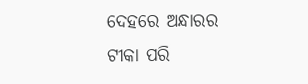ଦେହରେ ଅନ୍ଧାରର ଟୀକା ପରି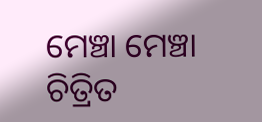ମେଞ୍ଚା ମେଞ୍ଚା ଚିତ୍ରିତ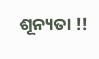ଶୂନ୍ୟତା !!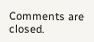Comments are closed.